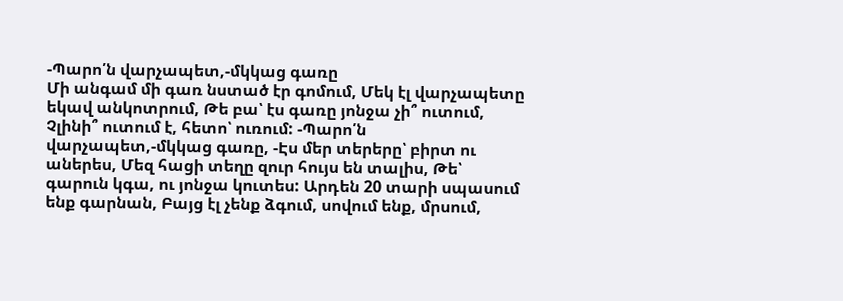-Պարո՛ն վարչապետ,-մկկաց գառը
Մի անգամ մի գառ նստած էր գոմում, Մեկ էլ վարչապետը եկավ անկոտրում, Թե բա՝ էս գառը յոնջա չի՞ ուտում, Չլինի՞ ուտում է, հետո՝ ուռում: -Պարո՛ն վարչապետ,-մկկաց գառը, -Էս մեր տերերը՝ բիրտ ու աներես, Մեզ հացի տեղը զուր հույս են տալիս, Թե՝ գարուն կգա, ու յոնջա կուտես: Արդեն 20 տարի սպասում ենք գարնան, Բայց էլ չենք ձգում, սովում ենք, մրսում,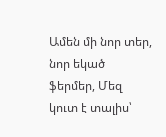Ամեն մի նոր տեր, նոր եկած ֆերմեր, Մեզ կուտ է տալիս՝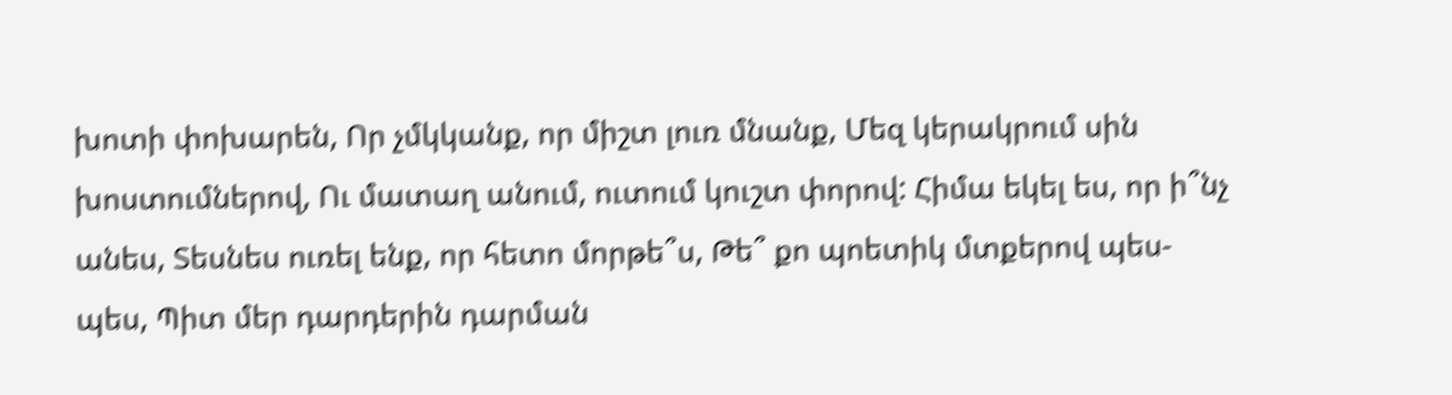խոտի փոխարեն, Որ չմկկանք, որ միշտ լուռ մնանք, Մեզ կերակրում սին խոստումներով, Ու մատաղ անում, ուտում կուշտ փորով: Հիմա եկել ես, որ ի՞նչ անես, Տեսնես ուռել ենք, որ հետո մորթե՞ս, Թե՞ քո պոետիկ մտքերով պես-պես, Պիտ մեր դարդերին դարման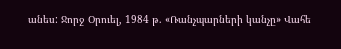անես: Ջորջ Օրուել, 1984 թ. «Ռանչպարների կանչը» Վահե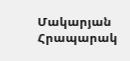Մակարյան Հրապարակ